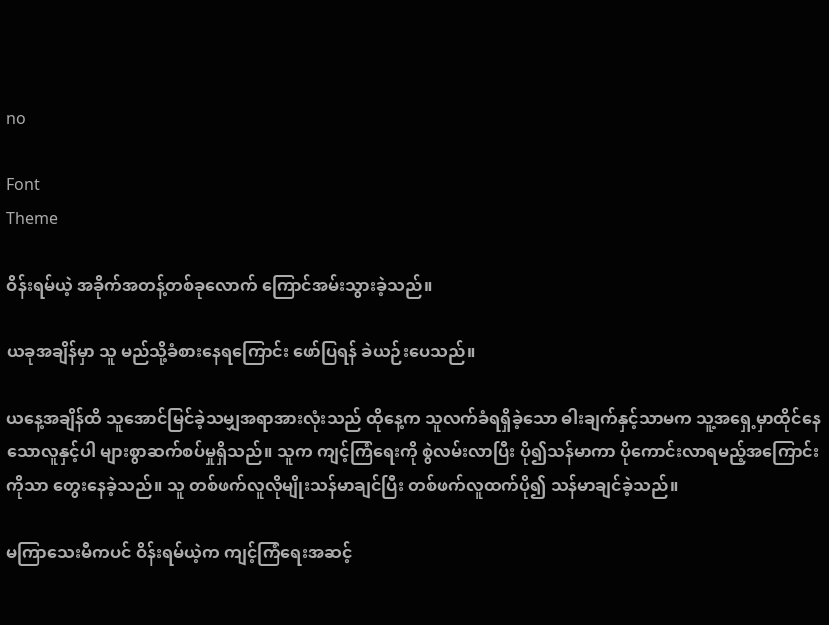no

Font
Theme

ဝိန်းရမ်ယဲ့ အခိုက်အတန့်တစ်ခုလောက် ကြောင်အမ်းသွားခဲ့သည်။

ယခုအချိန်မှာ သူ မည်သို့ခံစားနေရကြောင်း ဖော်ပြရန် ခဲယဉ်းပေသည်။

ယနေ့အချိန်ထိ သူအောင်မြင်ခဲ့သမျှအရာအားလုံးသည် ထိုနေ့က သူလက်ခံရရှိခဲ့သော ဓါးချက်နှင့်သာမက သူ့အရှေ့မှာထိုင်နေသောလူနှင့်ပါ များစွာဆက်စပ်မှုရှိသည်။ သူက ကျင့်ကြံရေးကို စွဲလမ်းလာပြီး ပို၍သန်မာကာ ပိုကောင်းလာရမည့်အကြောင်းကိုသာ တွေးနေခဲ့သည်။ သူ တစ်ဖက်လူလိုမျိုးသန်မာချင်ပြီး တစ်ဖက်လူထက်ပို၍ သန်မာချင်ခဲ့သည်။

မကြာသေးမီကပင် ဝိန်းရမ်ယဲ့က ကျင့်ကြံရေးအဆင့်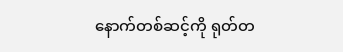နောက်တစ်ဆင့်ကို ရုတ်တ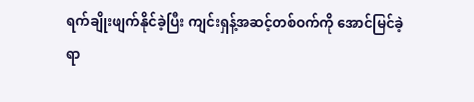ရက်ချိုးဖျက်နိုင်ခဲ့ပြီး ကျင်းရှန့်အဆင့်တစ်ဝက်ကို အောင်မြင်ခဲ့ရာ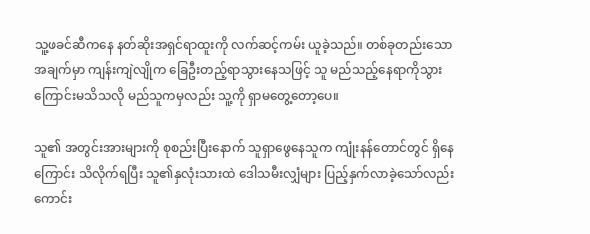သူ့ဖခင်ဆီကနေ နတ်ဆိုးအရှင်ရာထူးကို လက်ဆင့်ကမ်း ယူခဲ့သည်။ တစ်ခုတည်းသောအချက်မှာ ကျန်းကျဲလျိုက ခြေဦးတည့်ရာသွားနေသဖြင့် သူ မည်သည့်နေရာကိုသွားကြောင်းမသိသလို မည်သူကမှလည်း သူ့ကို ရှာမတွေ့တော့ပေ။

သူ၏ အတွင်းအားများကို စုစည်းပြီးနောက် သူရှာဖွေနေသူက ကျုံးနန်တောင်တွင် ရှိနေကြောင်း သိလိုက်ရပြီး သူ၏နှလုံးသားထဲ ဒေါသမီးလျှံများ ပြည့်နှက်လာခဲ့သော်လည်း ကောင်း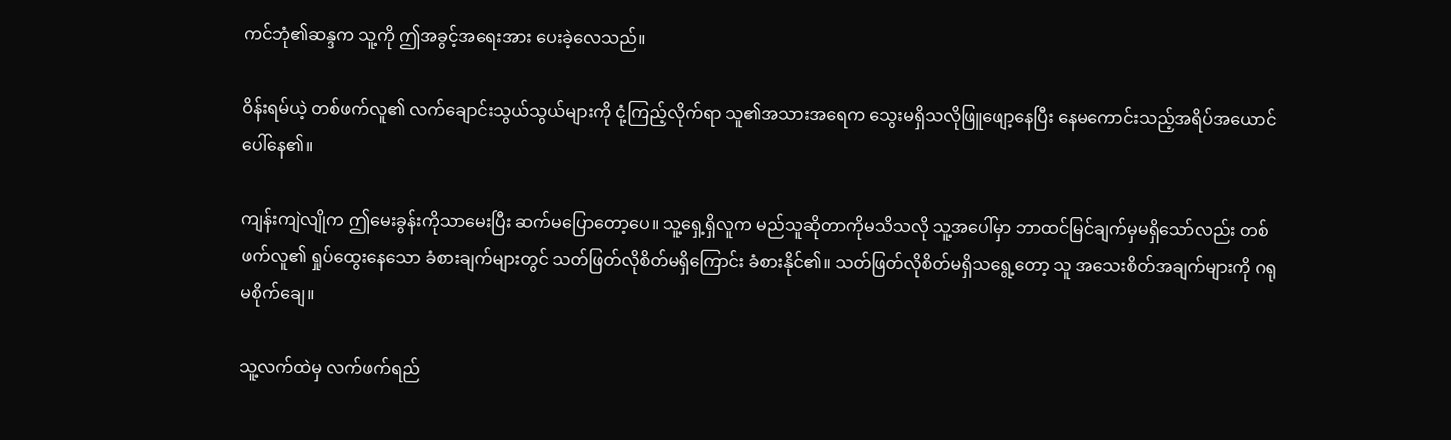ကင်ဘုံ၏ဆန္ဒက သူ့ကို ဤအခွင့်အရေးအား ပေးခဲ့လေသည်။

ဝိန်းရမ်ယဲ့ တစ်ဖက်လူ၏ လက်ချောင်းသွယ်သွယ်များကို ငုံ့ကြည့်လိုက်ရာ သူ၏အသားအရေက သွေးမရှိသလိုဖြူဖျော့နေပြီး နေမကောင်းသည့်အရိပ်အယောင် ပေါ်နေ၏။

ကျန်းကျဲလျိုက ဤမေးခွန်းကိုသာမေးပြီး ဆက်မပြောတော့ပေ။ သူ့ရှေ့ရှိလူက မည်သူဆိုတာကိုမသိသလို သူ့အပေါ်မှာ ဘာထင်မြင်ချက်မှမရှိသော်လည်း တစ်ဖက်လူ၏ ရှုပ်ထွေးနေသော ခံစားချက်များတွင် သတ်ဖြတ်လိုစိတ်မရှိကြောင်း ခံစားနိုင်၏။ သတ်ဖြတ်လိုစိတ်မရှိသရွေ့တော့ သူ အသေးစိတ်အချက်များကို ဂရုမစိုက်ချေ။

သူ့လက်ထဲမှ လက်ဖက်ရည်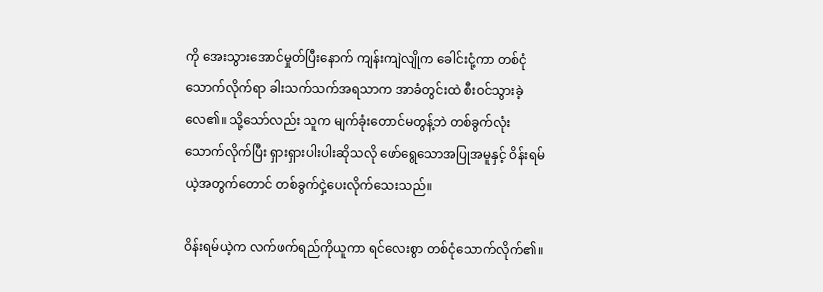ကို အေးသွားအောင်မှုတ်ပြီးနောက် ကျန်းကျဲလျိုက ခေါင်းငုံ့ကာ တစ်ငုံသောက်လိုက်ရာ ခါးသက်သက်အရသာက အာခံတွင်းထဲ စီးဝင်သွားခဲ့လေ၏။ သို့သော်လည်း သူက မျက်ခုံးတောင်မတွန့်ဘဲ တစ်ခွက်လုံးသောက်လိုက်ပြီး ရှားရှားပါးပါးဆိုသလို ဖော်ရွေသောအပြုအမူနှင့် ဝိန်းရမ်ယဲ့အတွက်တောင် တစ်ခွက်ငှဲ့ပေးလိုက်သေးသည်။

ဝိန်းရမ်ယဲ့က လက်ဖက်ရည်ကိုယူကာ ရင်လေးစွာ တစ်ငုံသောက်လိုက်၏။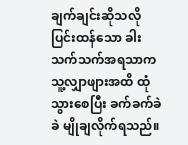ချက်ချင်းဆိုသလို ပြင်းထန်သော ခါးသက်သက်အရသာက သူ့လျှာဖျားအထိ ထုံသွားစေပြီး ခက်ခက်ခဲခဲ မျိုချလိုက်ရသည်။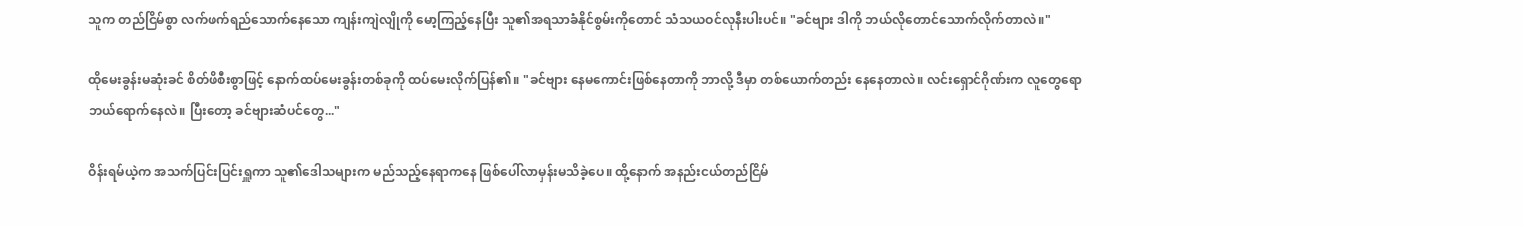သူက တည်ငြိမ်စွာ လက်ဖက်ရည်သောက်နေသော ကျန်းကျဲလျိုကို မော့ကြည့်နေပြီး သူ၏အရသာခံနိုင်စွမ်းကိုတောင် သံသယဝင်လုနီးပါးပင်။ "ခင်ဗျား ဒါကို ဘယ်လိုတောင်သောက်လိုက်တာလဲ။"

ထိုမေးခွန်းမဆုံးခင် စိတ်ဖိစီးစွာဖြင့် နောက်ထပ်မေးခွန်းတစ်ခုကို ထပ်မေးလိုက်ပြန်၏။ "ခင်ဗျား နေမကောင်းဖြစ်နေတာကို ဘာလို့ ဒီမှာ တစ်ယောက်တည်း နေနေတာလဲ။ လင်းရှောင်ဂိုဏ်းက လူတွေရော ဘယ်ရောက်နေလဲ။ ပြီးတော့ ခင်ဗျားဆံပင်တွေ..."

ဝိန်းရမ်ယဲ့က အသက်ပြင်းပြင်းရှူကာ သူ၏ဒေါသများက မည်သည့်နေရာကနေ ဖြစ်ပေါ်လာမှန်းမသိခဲ့ပေ။ ထို့နောက် အနည်းငယ်တည်ငြိမ်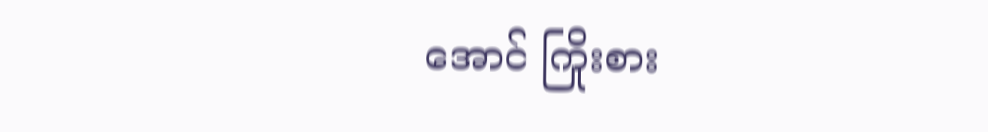အောင် ကြိုးစား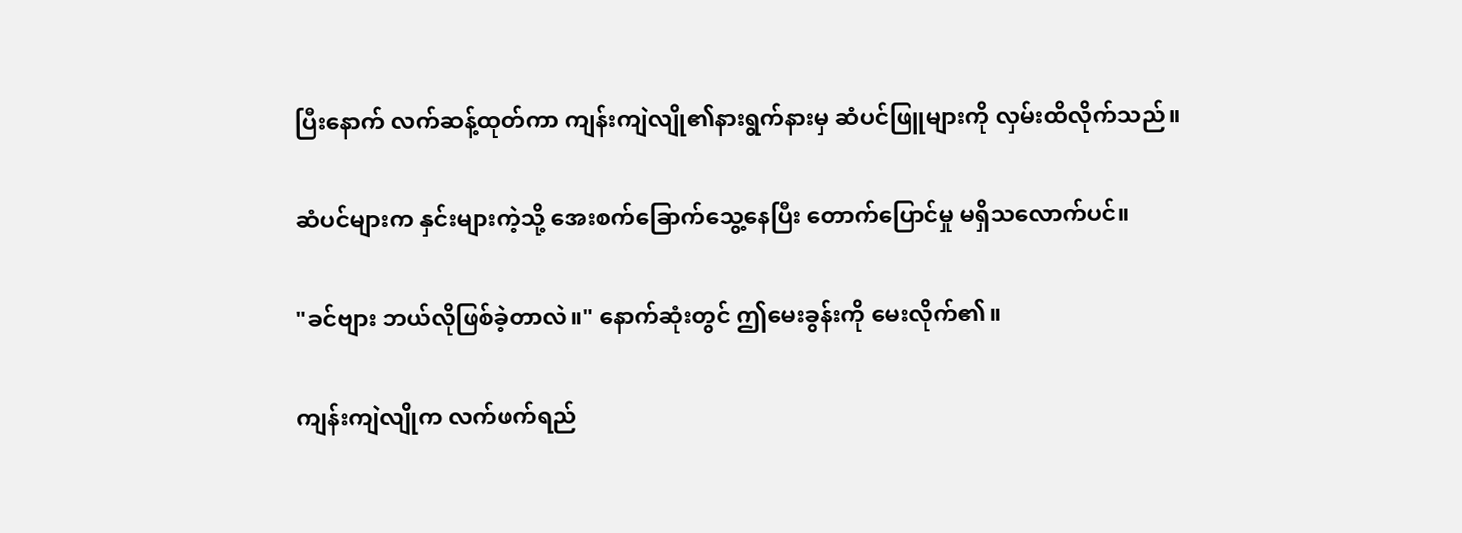ပြီးနောက် လက်ဆန့်ထုတ်ကာ ကျန်းကျဲလျို၏နားရွက်နားမှ ဆံပင်ဖြူများကို လှမ်းထိလိုက်သည်။

ဆံပင်များက နှင်းများကဲ့သို့ အေးစက်ခြောက်သွေ့နေပြီး တောက်ပြောင်မှု မရှိသလောက်ပင်။

"ခင်ဗျား ဘယ်လိုဖြစ်ခဲ့တာလဲ။" နောက်ဆုံးတွင် ဤမေးခွန်းကို မေးလိုက်၏။

ကျန်းကျဲလျိုက လက်ဖက်ရည်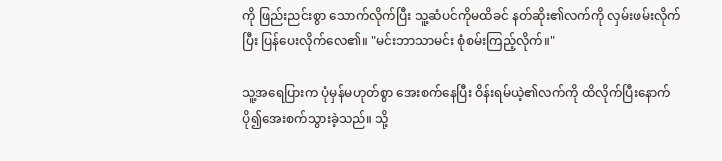ကို ဖြည်းညင်းစွာ သောက်လိုက်ပြီး သူ့ဆံပင်ကိုမထိခင် နတ်ဆိုး၏လက်ကို လှမ်းဖမ်းလိုက်ပြီး ပြန်ပေးလိုက်လေ၏။ "မင်းဘာသာမင်း စုံစမ်းကြည့်လိုက်။"

သူ့အရေပြားက ပုံမှန်မဟုတ်စွာ အေးစက်နေပြီး ဝိန်းရမ်ယဲ့၏လက်ကို ထိလိုက်ပြီးနောက် ပို၍အေးစက်သွားခဲ့သည်။ သို့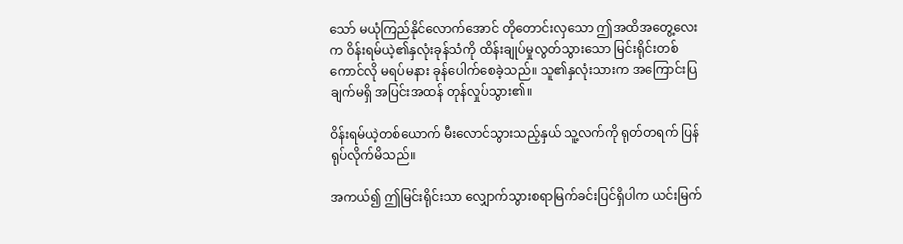သော် မယုံကြည်နိုင်လောက်အောင် တိုတောင်းလှသော ဤအထိအတွေ့လေးက ဝိန်းရမ်ယဲ့၏နှလုံးခုန်သံကို ထိန်းချုပ်မှုလွတ်သွားသော မြင်းရိုင်းတစ်ကောင်လို မရပ်မနား ခုန်ပေါက်စေခဲ့သည်။ သူ၏နှလုံးသားက အကြောင်းပြချက်မရှိ အပြင်းအထန် တုန်လှုပ်သွား၏။

ဝိန်းရမ်ယဲ့တစ်ယောက် မီးလောင်သွားသည့်နှယ် သူ့လက်ကို ရုတ်တရက် ပြန်ရုပ်လိုက်မိသည်။

အကယ်၍ ဤမြင်းရိုင်းသာ လျှောက်သွားစရာမြက်ခင်းပြင်ရှိပါက ယင်းမြက်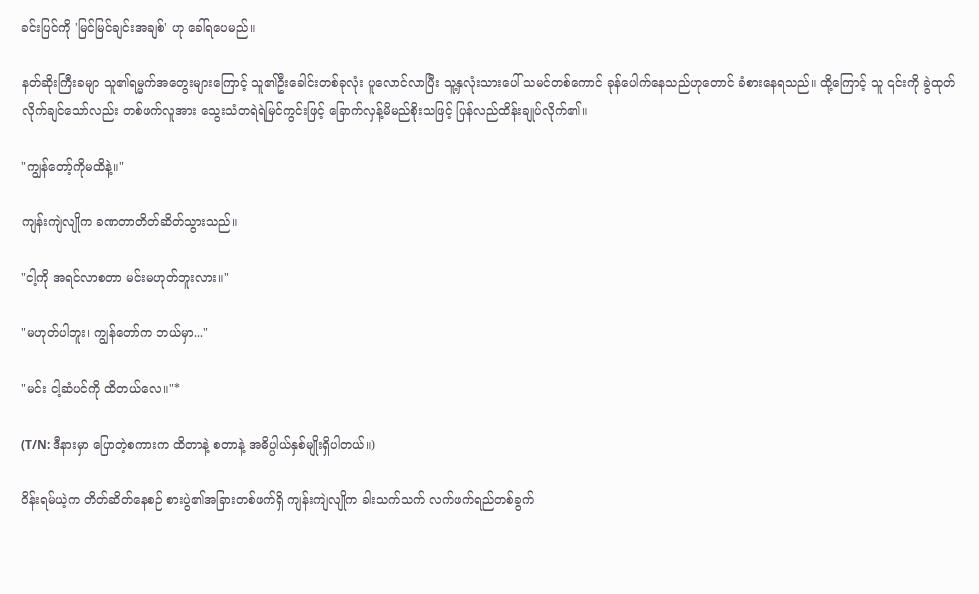ခင်းပြင်ကို 'မြင်မြင်ချင်းအချစ်' ဟု ခေါ်ရပေမည်။

နတ်ဆိုးကြီးခမျာ သူ၏ရမ္မက်အတွေးများကြောင့် သူ၏ဦးခေါင်းတစ်ခုလုံး ပူလောင်လာပြီး သူ့နှလုံးသားပေါ် သမင်တစ်ကောင် ခုန်ပေါက်နေသည်ဟုတောင် ခံစားနေရသည်။ ထို့ကြောင့် သူ ၎င်းကို ခွဲထုတ်လိုက်ချင်သော်လည်း တစ်ဖက်လူအား သွေးသံတရဲရဲမြင်ကွင်းဖြင့် ခြောက်လှန့်မိမည်စိုးသဖြင့် ပြန်လည်ထိန်းချုပ်လိုက်၏။

"ကျွန်တော့်ကိုမထိနဲ့။"

ကျန်းကျဲလျိုက ခဏတာတိတ်ဆိတ်သွားသည်။

"ငါ့ကို အရင်လာစတာ မင်းမဟုတ်ဘူးလား။"

"မဟုတ်ပါဘူး၊ ကျွန်တော်က ဘယ်မှာ..."

"မင်း ငါ့ဆံပင်ကို ထိတယ်လေ။"*

(T/N: ဒီနားမှာ ပြောတဲ့စကားက ထိတာနဲ့ စတာနဲ့ အဓိပ္ပါယ်နှစ်မျိုးရှိပါတယ်။)

ဝိန်းရမ်ယဲ့က တိတ်ဆိတ်နေစဉ် စားပွဲ၏အခြားတစ်ဖက်ရှိ ကျန်းကျဲလျိုက ခါးသက်သက် လက်ဖက်ရည်တစ်ခွက်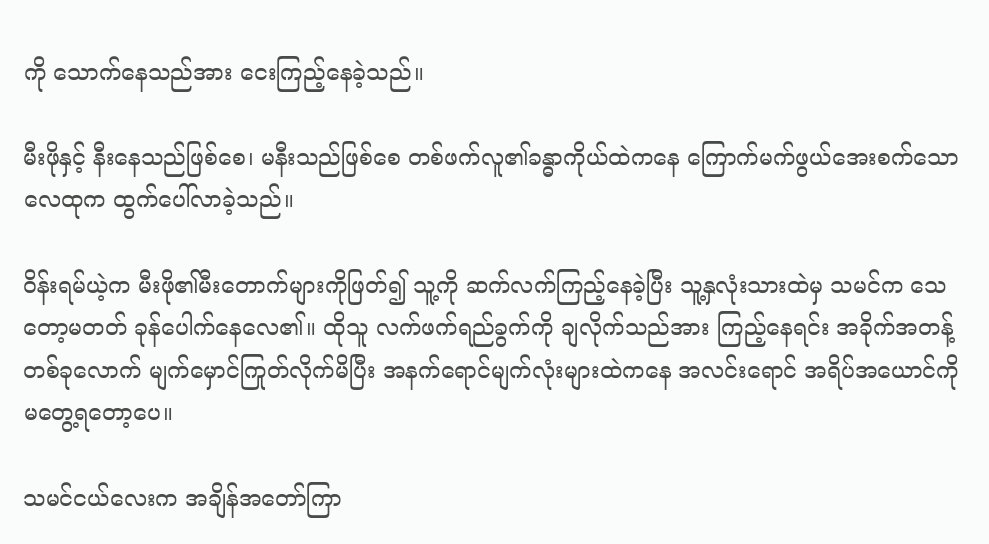ကို သောက်နေသည်အား ငေးကြည့်နေခဲ့သည်။

မီးဖိုနှင့် နီးနေသည်ဖြစ်စေ၊ မနီးသည်ဖြစ်စေ တစ်ဖက်လူ၏ခန္ဓာကိုယ်ထဲကနေ ကြောက်မက်ဖွယ်အေးစက်သောလေထုက ထွက်ပေါ်လာခဲ့သည်။

ဝိန်းရမ်ယဲ့က မီးဖို၏မီးတောက်များကိုဖြတ်၍ သူ့ကို ဆက်လက်ကြည့်နေခဲ့ပြီး သူ့နှလုံးသားထဲမှ သမင်က သေတော့မတတ် ခုန်ပေါက်နေလေ၏။ ထိုသူ လက်ဖက်ရည်ခွက်ကို ချလိုက်သည်အား ကြည့်နေရင်း အခိုက်အတန့်တစ်ခုလောက် မျက်မှောင်ကြုတ်လိုက်မိပြီး အနက်ရောင်မျက်လုံးများထဲကနေ အလင်းရောင် အရိပ်အယောင်ကို မတွေ့ရတော့ပေ။

သမင်ငယ်လေးက အချိန်အတော်ကြာ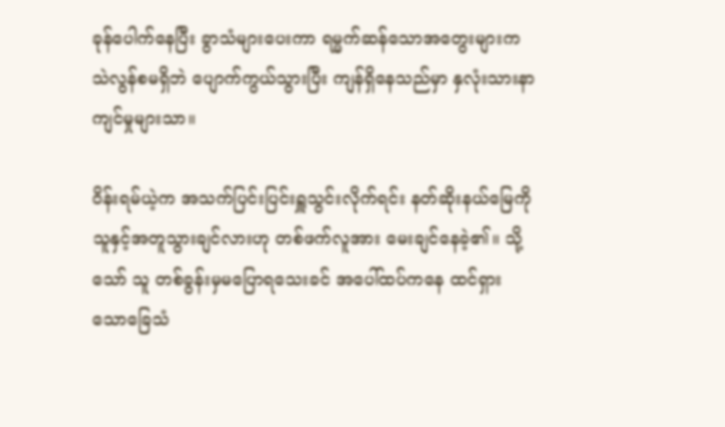ခုန်ပေါက်နေပြီး ခွာသံများပေးကာ ရမ္မက်ဆန်သောအတွေးများက သဲလွန်စမရှိဘဲ ပျောက်ကွယ်သွားပြီး ကျန်ရှိနေသည်မှာ နှလုံးသားနာကျင်မှုများသာ။

ဝိန်းရမ်ယဲ့က အသက်ပြင်းပြင်းရှူသွင်းလိုက်ရင်း နတ်ဆိုးနယ်မြေကို သူနှင့်အတူသွားချင်လားဟု တစ်ဖက်လူအား မေးချင်နေခဲ့၏။ သို့သော် သူ တစ်ခွန်းမှမပြောရသေးခင် အပေါ်ထပ်ကနေ ထင်ရှားသောခြေသံ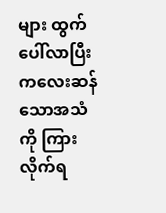များ ထွက်ပေါ်လာပြီး ကလေးဆန်သောအသံကို ကြားလိုက်ရ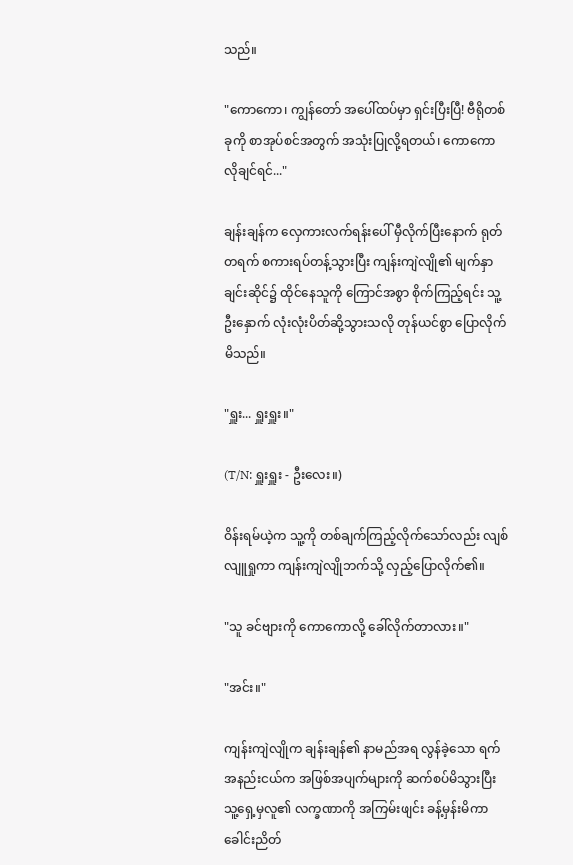သည်။

"ကောကော၊ ကျွန်တော် အပေါ်ထပ်မှာ ရှင်းပြီးပြီ! ဗီရိုတစ်ခုကို စာအုပ်စင်အတွက် အသုံးပြုလို့ရတယ်၊ ကောကော လိုချင်ရင်..."

ချန်းချန်က လှေကားလက်ရန်းပေါ် မှီလိုက်ပြီးနောက် ရုတ်တရက် စကားရပ်တန့်သွားပြီး ကျန်းကျဲလျို၏ မျက်နှာချင်းဆိုင်၌ ထိုင်နေသူကို ကြောင်အစွာ စိုက်ကြည့်ရင်း သူ့ဦးနှောက် လုံးလုံးပိတ်ဆို့သွားသလို တုန်ယင်စွာ ပြောလိုက်မိသည်။

"ရှူး... ရှူးရှူး။"

(T/N: ရှူးရှူး - ဦးလေး။)

ဝိန်းရမ်ယဲ့က သူ့ကို တစ်ချက်ကြည့်လိုက်သော်လည်း လျစ်လျူရှုကာ ကျန်းကျဲလျိုဘက်သို့ လှည့်ပြောလိုက်၏။

"သူ ခင်ဗျားကို ကောကောလို့ ခေါ်လိုက်တာလား။"

"အင်း။"

ကျန်းကျဲလျိုက ချန်းချန်၏ နာမည်အရ လွန်ခဲ့သော ရက်အနည်းငယ်က အဖြစ်အပျက်များကို ဆက်စပ်မိသွားပြီး သူ့ရှေ့မှလူ၏ လက္ခဏာကို အကြမ်းဖျင်း ခန့်မှန်းမိကာ ခေါင်းညိတ်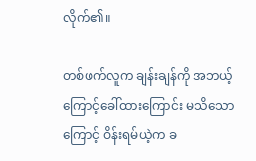လိုက်၏။

တစ်ဖက်လူက ချန်းချန်ကို အဘယ့်ကြောင့်ခေါ်ထားကြောင်း မသိသောကြောင့် ဝိန်းရမ်ယဲ့က ခ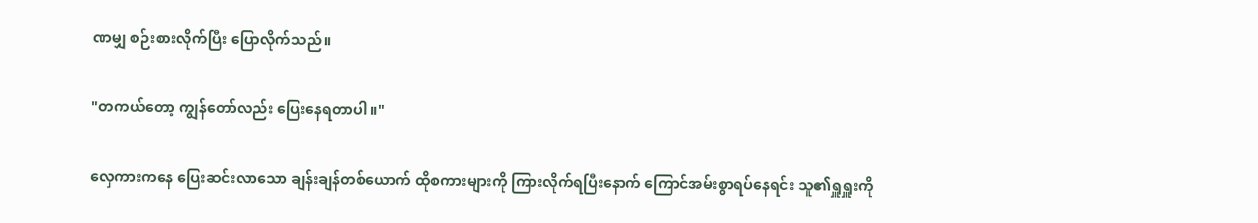ဏမျှ စဉ်းစားလိုက်ပြီး ပြောလိုက်သည်။

"တကယ်တော့ ကျွန်တော်လည်း ပြေးနေရတာပါ။"

လှေကားကနေ ပြေးဆင်းလာသော ချန်းချန်တစ်ယောက် ထိုစကားများကို ကြားလိုက်ရပြီးနောက် ကြောင်အမ်းစွာရပ်နေရင်း သူ၏ရှူရှူးကို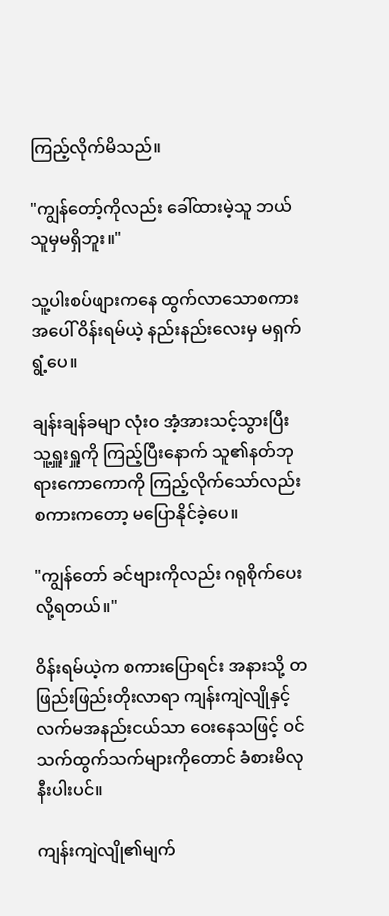ကြည့်လိုက်မိသည်။

"ကျွန်တော့်ကိုလည်း ခေါ်ထားမဲ့သူ ဘယ်သူမှမရှိဘူး။"

သူ့ပါးစပ်ဖျားကနေ ထွက်လာသောစကားအပေါ် ဝိန်းရမ်ယဲ့ နည်းနည်းလေးမှ မရှက်ရွံ့ပေ။

ချန်းချန်ခမျာ လုံးဝ အံ့အားသင့်သွားပြီး သူ့ရှူးရှူကို ကြည့်ပြီးနောက် သူ၏နတ်ဘုရားကောကောကို ကြည့်လိုက်သော်လည်း စကားကတော့ မပြောနိုင်ခဲ့ပေ။

"ကျွန်တော် ခင်ဗျားကိုလည်း ဂရုစိုက်ပေးလို့ရတယ်။"

ဝိန်းရမ်ယဲ့က စကားပြောရင်း အနားသို့ တဖြည်းဖြည်းတိုးလာရာ ကျန်းကျဲလျိုနှင့် လက်မအနည်းငယ်သာ ဝေးနေသဖြင့် ဝင်သက်ထွက်သက်များကိုတောင် ခံစားမိလုနီးပါးပင်။

ကျန်းကျဲလျို၏မျက်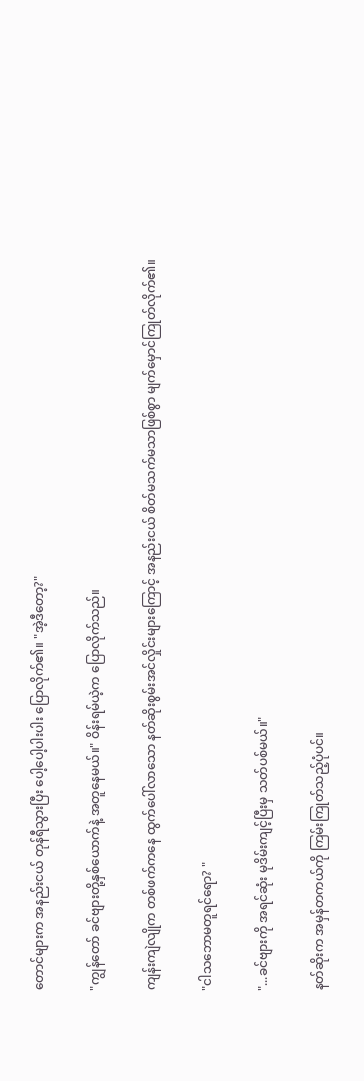တောင်များက အနည်းငယ် တုန်ရီသွားပြီး ပေါ့ပေါ့ပါးပါး ပြောလိုက်၏။ "အဲ့ဒီတော့?"

"ကျွန်တော် ခင်ဗျားတို့နှစ်ယောက်နဲ့ အတူနေမယ်။" ဝိန်းရမ်ယဲ့က ပြောလိုက်သည်။

ကျန်းကျဲလျိုက တစ်ဖက်ကနေ ထွက်ပေါ်လာသော နတ်ဆိုးစွမ်းအင်လှိုင်းများကြောင့် အနည်းငယ် စိတ်မသက်မသာဖြစ်စွာ မျက်မှောင်ကြုတ်လိုက်၏။

"ငါသဘောမတူရင်ရော? "

"...ခင်ဗျားကို အရင်ဆုံး မုဒိမ်းကျင့်ပြီးမှ သတ်ပစ်မယ်။"

နတ်ဆိုးက အမှန်တကယ်ကို ကြမ်းကြုတ်သည့်ပုံပင်။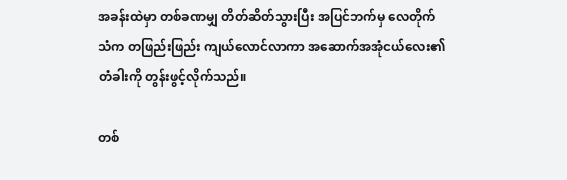အခန်းထဲမှာ တစ်ခဏမျှ တိတ်ဆိတ်သွားပြီး အပြင်ဘက်မှ လေတိုက်သံက တဖြည်းဖြည်း ကျယ်လောင်လာကာ အဆောက်အအုံငယ်လေး၏ တံခါးကို တွန်းဖွင့်လိုက်သည်။

တစ်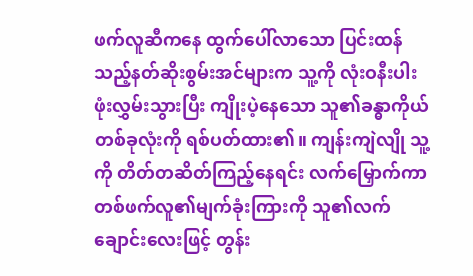ဖက်လူဆီကနေ ထွက်ပေါ်လာသော ပြင်းထန်သည့်နတ်ဆိုးစွမ်းအင်များက သူ့ကို လုံးဝနီးပါး ဖုံးလွှမ်းသွားပြီး ကျိုးပဲ့နေသော သူ၏ခန္ဓာကိုယ်တစ်ခုလုံးကို ရစ်ပတ်ထား၏။ ကျန်းကျဲလျို သူ့ကို တိတ်တဆိတ်ကြည့်နေရင်း လက်မြှောက်ကာ တစ်ဖက်လူ၏မျက်ခုံးကြားကို သူ၏လက်ချောင်းလေးဖြင့် တွန်း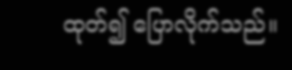ထုတ်၍ ပြောလိုက်သည်။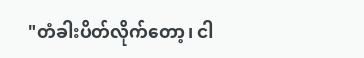"တံခါးပိတ်လိုက်တော့၊ ငါ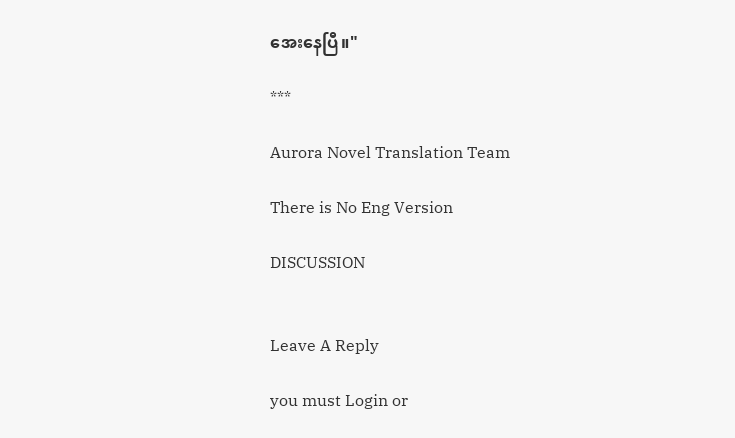အေးနေပြီ။"

***

Aurora Novel Translation Team

There is No Eng Version

DISCUSSION


Leave A Reply

you must Login or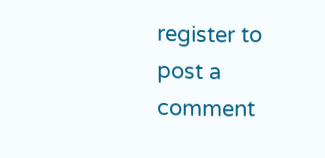register to post a comment